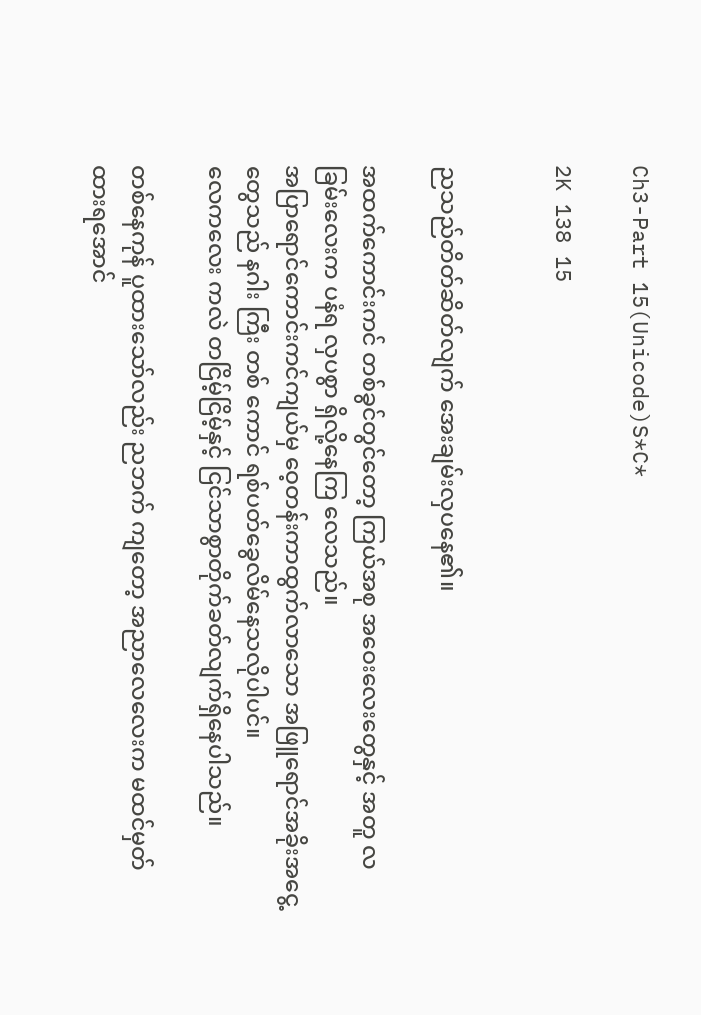Ch3-Part 15(Unicode)S*C*

2K 138 15


ညသည်တိတ်ဆိတ်လျက် အေးချမ်းလှပနေ၏။

အထက်ကောင်းကင် တစ်ခွင်တွင်တော့ ကြယ်အစု အဝေးလေးတွေနှင့် အတူ လခြမ်းလေးက ပနံရ လှပစွာ ရှိလို့နေကြ လေ‌သည်။
အပြာရောင်ကောင်းကင်ကျယ်မှ ဝေ့တန်းကာထွက်လာသော အဖြူရောင်အခိုးအငွေ့ တွေသည် နဂါး ကြီး တစ် ကောင် ရစ်ပတ်ခွေလိမ်နေသလိုပါပင်။
လေကလေး ကလဲ တငြိမ့်ငြိမ့်နှင့် ငြင်သာစွာတိုက်ခတ်လျက်ရှိနေပါသည်။

တစ်နေကုန် ပူထားသော်လည်း ညဘက် ကျတော့ အညာလေလေးက မထင်မှတ် ထားရအောင်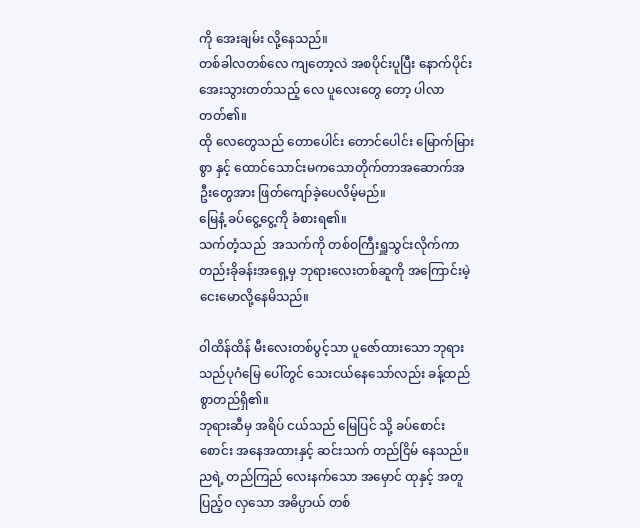ကို အေးချမ်း လို့နေသည်။
တစ်ခါလတစ်လေ ကျတော့လဲ အစပိုင်းပူပြီး နောက်ပိုင်း အေးသွားတတ်သည့် လေ ပူလေးတွေ တော့ ပါလာတတ်၏။
ထို လေတွေသည် တောပေါင်း တောင်ပေါင်း မြောက်မြားစွာ နှင့် ထောင်သောင်းမကသောတိုက်တာအဆောက်အဦးတွေအား ဖြတ်ကျော်ခဲ့ပေလိမ့်မည်။
မြေနံ့ ခပ်ငွေ့ငွေ့ကို ခံစားရ၏။
သက်တံ့သည်  အသက်ကို တစ်ဝကြီးရှူသွင်းလိုက်ကာ တည်းခိုခန်းအရှေ့မှ ဘုရားလေးတစ်ဆူကို အကြောင်းမဲ့ ငေးမောလို့နေမိသည်။

ဝါထိန်ထိန် မီးလေးတစ်ပွင့်သာ ပူဇော်ထားသော ဘုရားသည်ပုဂံမြေ ပေါ်တွင် သေးငယ်နေသော်လည်း ခန့်ထည် စွာတည်ရှိ၏။
ဘုရားဆီမှ အရိပ် ငယ်သည် မြေပြင် သို့ ခပ်စောင်းစောင်း အနေအထားနှင့် ဆင်းသက် တည်ငြိမ် နေသည်။
ညရဲ့ တည်ကြည် လေးနက်သော အမှောင် ထုနှင့် အတူ ပြည့်ဝ လှသော အဓိပ္ပာယ် တစ်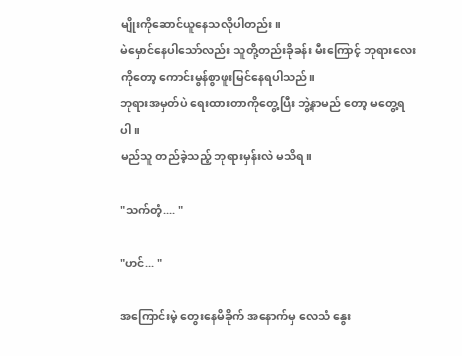မျိုးကိုဆောင်ယူနေသလိုပါတည်း။
မဲမှောင်နေပါသော်လည်း သူတို့တည်းခိုခန်း မီးကြောင့် ဘုရားလေးကိုတော့ ကောင်းမွန်စွာဖူးမြင်နေရပါသည်။
ဘုရားအမှတ်ပဲ ရေးထားတာကိုတွေ့ပြီး ဘွဲ့နာမည် တော့ မတွေ့ရပါ။
မည်သူ တည်ခဲ့သည့် ဘုရားမှန်းလဲ မသိရ။

"သက်တံ့.... "

"ဟင်... "

အကြောင်းမဲ့ တွေးနေမိခိုက် အနောက်မှ လေသံ နွေး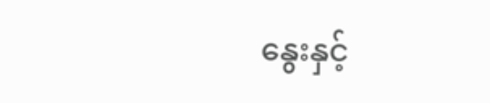နွေးနှင့်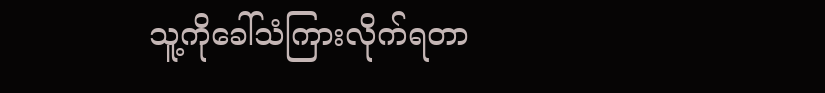သူ့ကိုခေါ်သံကြားလိုက်ရတာ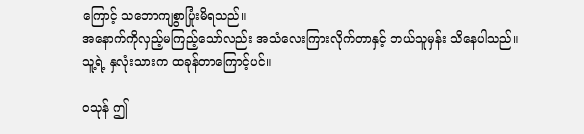ကြောင့် သဘောကျစွာပြုံးမိရသည်။
အနောက်ကိုလှည့်မကြည့်သော်လည်း အသံလေးကြားလိုက်တာနှင့် ဘယ်သူမှန်း သိနေပါသည်။
သူ့ရဲ့ နှလုံးသားက ထခုန်တာကြောင့်ပင်။

ဝသုန် ဤ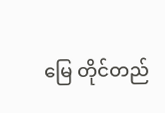မြေ တိုင်တည်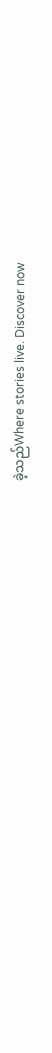ခဲ့သည်Where stories live. Discover now